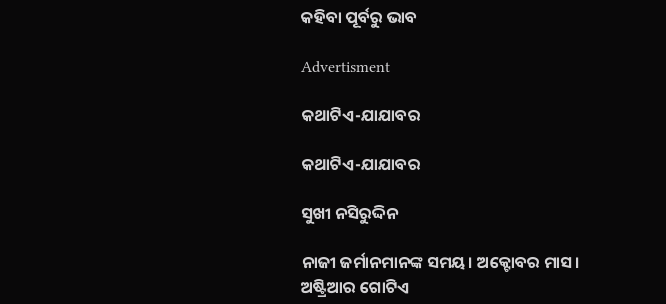କହିବା ପୂର୍ବରୁ ଭାବ

Advertisment

କଥାଟିଏ-ଯାଯାବର

କଥାଟିଏ-ଯାଯାବର

ସୁଖୀ ନସିରୁଦ୍ଦିନ

ନାଜୀ ଜର୍ମାନମାନଙ୍କ ସମୟ। ଅକ୍ଟୋବର ମାସ। ଅଷ୍ଟ୍ରିଆର ଗୋଟିଏ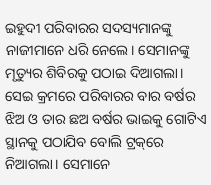ଇହୁଦୀ ପରିବାରର ସଦସ୍ୟମାନଙ୍କୁ ନାଜୀମାନେ ଧରି ନେଲେ। ସେମାନଙ୍କୁ ମୃତ୍ୟୁର ଶିବିରକୁ ପଠାଇ ଦିଆଗଲା। ସେଇ କ୍ରମରେ ପରିବାରର ବାର ବର୍ଷର ଝିଅ ଓ ତାର ଛଅ ବର୍ଷର ଭାଇକୁ ଗୋଟିଏ ସ୍ଥାନକୁ ପଠାଯିବ ବୋଲି ଟ୍ରକ୍‌ରେ ନିଆଗଲା। ସେମାନେ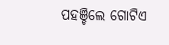ପହଞ୍ଚିଲେ ଗୋଟିଏ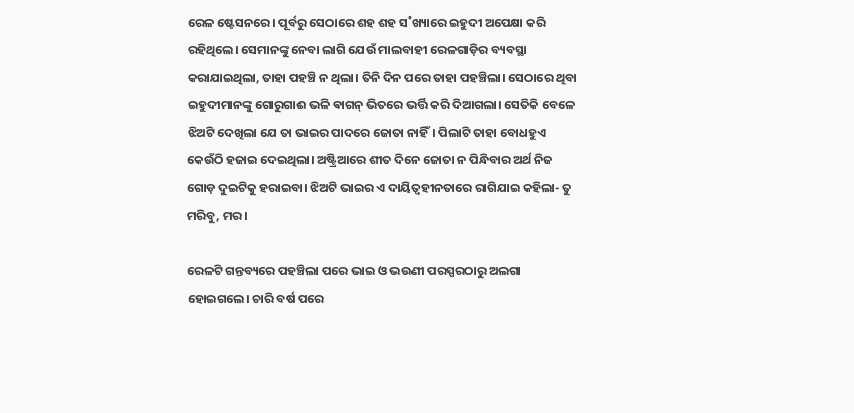ରେଳ ଷ୍ଟେସନରେ। ପୂର୍ବରୁ ସେଠାରେ ଶହ ଶହ ସ˚ଖ୍ୟାରେ ଇହୁଦୀ ଅପେକ୍ଷା କରି ରହିଥିଲେ। ସେମାନଙ୍କୁ ନେବା ଲାଗି ଯେଉଁ ମାଲବାହୀ ରେଳଗାଡ଼ିର ବ୍ୟବସ୍ଥା କରାଯାଇଥିଲା, ତାହା ପହଞ୍ଚି ନ ଥିଲା। ତିନି ଦିନ ପରେ ତାହା ପହଞ୍ଚିଲା। ସେଠାରେ ଥିବା ଇହୁଦୀମାନଙ୍କୁ ଗୋରୁଗାଈ ଭଳି ଵାଗନ୍‌ ଭିତରେ ଭର୍ତ୍ତି କରି ଦିଆଗଲା। ସେତିକି ବେଳେ ଝିଅଟି ଦେଖିଲା ଯେ ତା ଭାଇର ପାଦରେ ଜୋତା ନାହିଁ। ପିଲାଟି ତାହା ବୋଧହୁଏ କେଉଁଠି ହଜାଇ ଦେଇଥିଲା। ଅଷ୍ଟ୍ରିଆରେ ଶୀତ ଦିନେ ଜୋତା ନ ପିନ୍ଧିବାର ଅର୍ଥ ନିଜ ଗୋଡ଼ ଦୁଇଟିକୁ ହରାଇବା। ଝିଅଟି ଭାଇର ଏ ଦାୟିତ୍ବହୀନତାରେ ରାଗିଯାଇ କହିଲା- ତୁ ମରିବୁ, ମର।

ରେଳଟି ଗନ୍ତବ୍ୟରେ ପହଞ୍ଚିଲା ପରେ ଭାଇ ଓ ଭଉଣୀ ପରସ୍ପରଠାରୁ ଅଲଗା ହୋଇଗଲେ। ଚାରି ବର୍ଷ ପରେ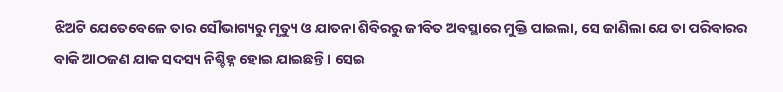ଝିଅଟି ଯେତେବେଳେ ତାର ସୌଭାଗ୍ୟରୁ ମୃତ୍ୟୁ ଓ ଯାତନା ଶିବିରରୁ ଜୀବିତ ଅବସ୍ଥାରେ ମୁକ୍ତି ପାଇଲା, ସେ ଜାଣିଲା ଯେ ତା ପରିବାରର ବାକି ଆଠଜଣ ଯାକ ସଦସ୍ୟ ନିଶ୍ଚିହ୍ନ ହୋଇ ଯାଇଛନ୍ତି। ସେଇ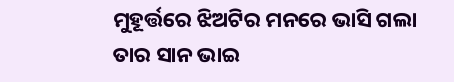ମୁହୂର୍ତ୍ତରେ ଝିଅଟିର ମନରେ ଭାସି ଗଲା ତାର ସାନ ଭାଇ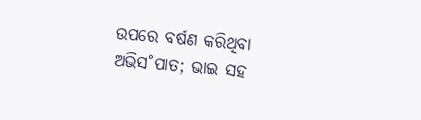ଉପରେ ବର୍ଷଣ କରିଥିବା ଅଭିସ˚ପାତ; ଭାଇ ସହ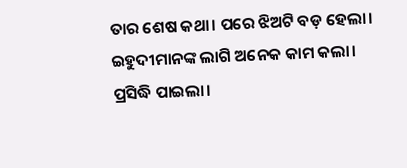ତାର ଶେଷ କଥା। ପରେ ଝିଅଟି ବଡ଼ ହେଲା। ଇହୁଦୀମାନଙ୍କ ଲାଗି ଅନେକ କାମ କଲା। ପ୍ରସିଦ୍ଧି ପାଇଲା।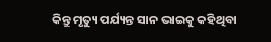କିନ୍ତୁ ମୃତ୍ୟୁ ପର୍ଯ୍ୟନ୍ତ ସାନ ଭାଇକୁ କହିଥିବା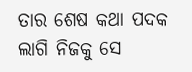ତାର ଶେଷ କଥା ପଦକ ଲାଗି ନିଜକୁ ସେ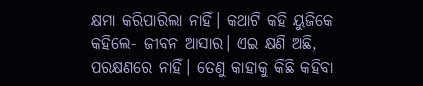କ୍ଷମା କରିପାରିଲା ନାହିଁ। କଥାଟି କହି ୟୁଜିକେ କହିଲେ- ଜୀବନ ଆସାର। ଏଇ କ୍ଷଣି ଅଛି, ପରକ୍ଷଣରେ ନାହିଁ। ତେଣୁ କାହାକୁ କିଛି କହିବା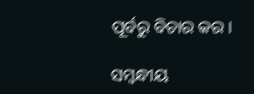ପୂର୍ବରୁ ବିଚାର କର।

ସମ୍ବନ୍ଧୀୟ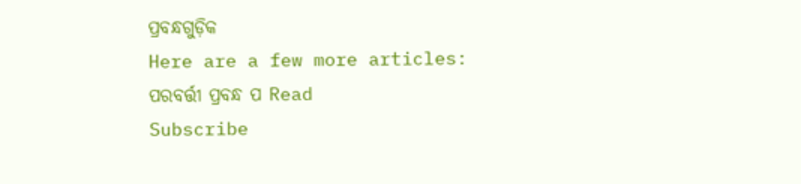ପ୍ରବନ୍ଧଗୁଡ଼ିକ
Here are a few more articles:
ପରବର୍ତ୍ତୀ ପ୍ରବନ୍ଧ ପ Read
Subscribe